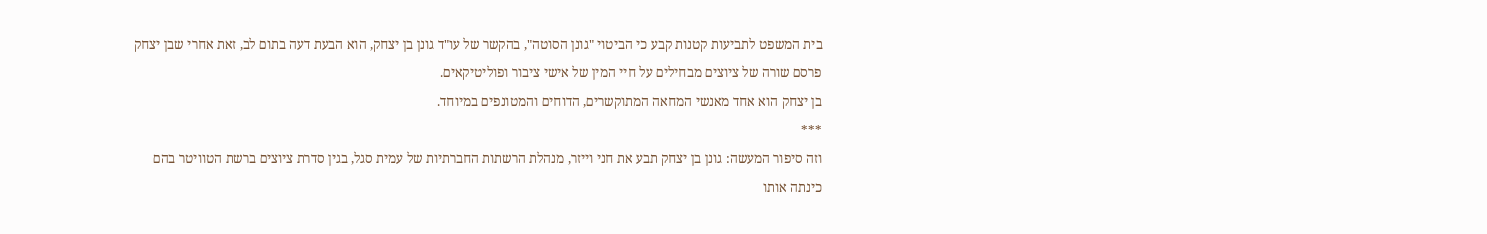בית המשפט לתביעות קטנות קבע כי הביטוי "גונן הסוטה", בהקשר של עו"ד גונן בן יצחק, הוא הבעת דעה בתום לב, זאת אחרי שבן יצחק פרסם שורה של ציוצים מבחילים על חיי המין של אישי ציבור ופוליטיקאים.
בן יצחק הוא אחד מאנשי המחאה המתוקשרים, הדוחים והמטונפים במיוחד.
***
וזה סיפור המעשה: גונן בן יצחק תבע את חני וייזר, מנהלת הרשתות החברתיות של עמית סגל, בגין סדרת ציוצים ברשת הטוויטר בהם כינתה אותו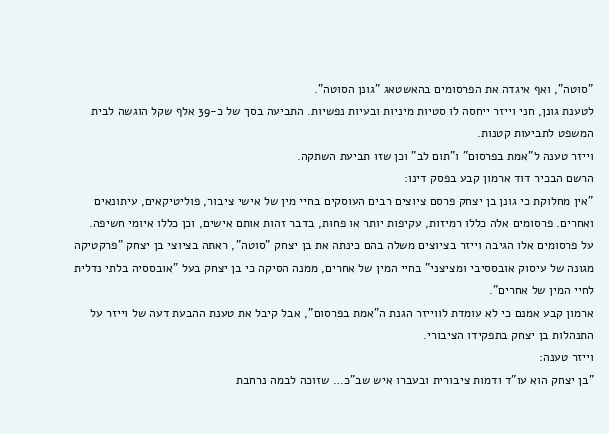"סוטה", ואף איגדה את הפרסומים בהאשטאג "גונן הסוטה".
לטענת גונן, חני וייזר ייחסה לו סטיות מיניות ובעיות נפשיות. התביעה בסך של כ-39 אלף שקל הוגשה לבית המשפט לתביעות קטנות.
וייזר טענה ל"אמת בפרסום" ו"תום לב" וכן שזו תביעת השתקה.
הרשם הבכיר דוד ארמון קבע בפסק דינו:
"אין מחלוקת כי גונן בן יצחק פרסם ציוצים רבים העוסקים בחיי מין של אישי ציבור, פוליטיקאים, עיתונאים ואחרים. פרסומים אלה כללו רמיזות, עקיפות יותר או פחות, בדבר זהות אותם אישים, וכן כללו איומי חשיפה.
על פרסומים אלו הגיבה וייזר בציוצים משלה בהם כינתה את בן יצחק "סוטה", ראתה בציוצי בן יצחק "פרקטיקה מגונה של עיסוק אובססיבי ומציצני" בחיי המין של אחרים, ממנה הסיקה כי בן יצחק בעל "אובססיה בלתי נדלית לחיי המין של אחרים".
ארמון קבע אמנם כי לא עומדת לווייזר הגנת ה"אמת בפרסום", אבל קיבל את טענת ההבעת דעה של וייזר על התנהלות בן יצחק בתפקידו הציבורי.
וייזר טענה:
"בן יצחק הוא עו"ד ודמות ציבורית ובעברו איש שב"כ… שזוכה לבמה נרחבת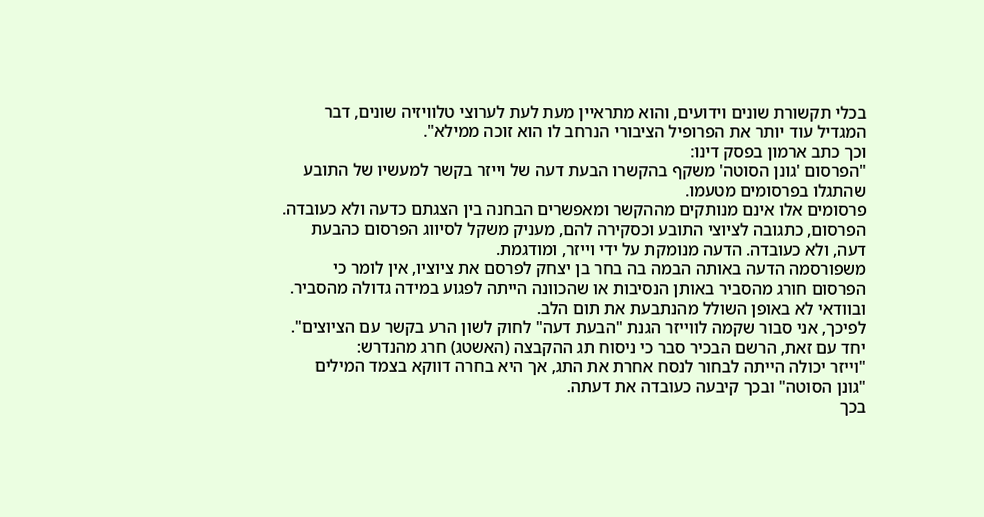בכלי תקשורת שונים וידועים, והוא מתראיין מעת לעת לערוצי טלוויזיה שונים, דבר המגדיל עוד יותר את הפרופיל הציבורי הנרחב לו הוא זוכה ממילא".
וכך כתב ארמון בפסק דינו:
"הפרסום 'גונן הסוטה' משקף בהקשרו הבעת דעה של וייזר בקשר למעשיו של התובע שהתגלו בפרסומים מטעמו.
פרסומים אלו אינם מנותקים מההקשר ומאפשרים הבחנה בין הצגתם כדעה ולא כעובדה.
הפרסום, כתגובה לציוצי התובע וכסקירה להם, מעניק משקל לסיווג הפרסום כהבעת דעה, ולא כעובדה. הדעה מנומקת על ידי וייזר, ומודגמת.
משפורסמה הדעה באותה הבמה בה בחר בן יצחק לפרסם את ציוציו, אין לומר כי הפרסום חורג מהסביר באותן הנסיבות או שהכוונה הייתה לפגוע במידה גדולה מהסביר. ובוודאי לא באופן השולל מהנתבעת את תום הלב.
לפיכך, אני סבור שקמה לווייזר הגנת "הבעת דעה" לחוק לשון הרע בקשר עם הציוצים".
יחד עם זאת, הרשם הבכיר סבר כי ניסוח תג ההקבצה (האשטג) חרג מהנדרש:
"וייזר יכולה הייתה לבחור לנסח אחרת את התג, אך היא בחרה דווקא בצמד המילים "גונן הסוטה" ובכך קיבעה כעובדה את דעתה.
בכך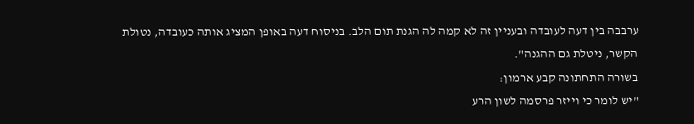ערבבה בין דעה לעובדה ובעניין זה לא קמה לה הגנת תום הלב. בניסוח דעה באופן המציג אותה כעובדה, נטולת הקשר, ניטלת גם ההגנה".
בשורה התחתונה קבע ארמון:
"יש לומר כי וייזר פרסמה לשון הרע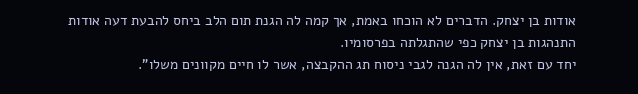אודות בן יצחק. הדברים לא הוכחו באמת, אך קמה לה הגנת תום הלב ביחס להבעת דעה אודות התנהגות בן יצחק כפי שהתגלתה בפרסומיו.
יחד עם זאת, אין לה הגנה לגבי ניסוח תג ההקבצה, אשר לו חיים מקוונים משלו".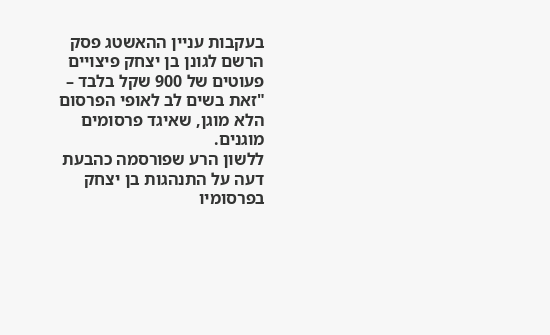בעקבות עניין ההאשטג פסק הרשם לגונן בן יצחק פיצויים פעוטים של 900 שקל בלבד – "זאת בשים לב לאופי הפרסום הלא מוגן, שאיגד פרסומים מוגנים.
ללשון הרע שפורסמה כהבעת דעה על התנהגות בן יצחק בפרסומיו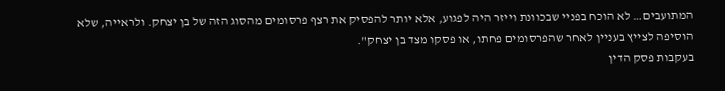המתועבים… לא הוכח בפניי שבכוונת וייזר היה לפגוע, אלא יותר להפסיק את רצף פרסומים מהסוג הזה של בן יצחק. ולראייה, שלא הוסיפה לצייץ בעניין לאחר שהפרסומים פחתו, או פסקו מצד בן יצחק".
בעקבות פסק הדין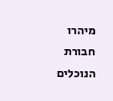מיהרו חבורת הנוכלים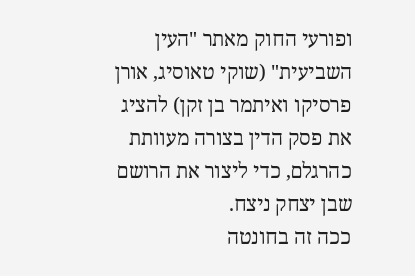ופורעי החוק מאתר "העין השביעית" (שוקי טאוסיג, אורן פרסיקו ואיתמר בן זקן) להציג את פסק הדין בצורה מעוותת כהרגלם, כדי ליצור את הרושם שבן יצחק ניצח.
ככה זה בחונטה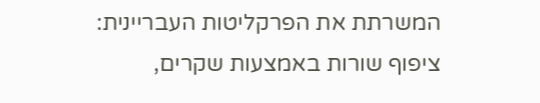המשרתת את הפרקליטות העבריינית: ציפוף שורות באמצעות שקרים,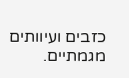כזבים ועיוותים מגמתיים.